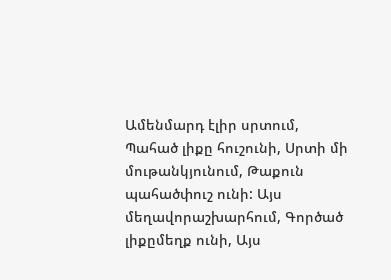Ամենմարդ էլիր սրտում, Պահած լիքը հուշունի, Սրտի մի մութանկյունում, Թաքուն պահածփուշ ունի: Այս մեղավորաշխարհում, Գործած լիքըմեղք ունի, Այս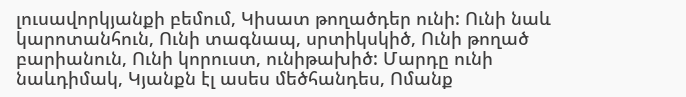լուսավորկյանքի բեմում, Կիսատ թողածդեր ունի: Ունի նաև կարոտանհուն, Ունի տագնապ, սրտիկսկիծ, Ունի թողած բարիանուն, Ունի կորուստ, ունիթախիծ: Մարդը ունի նաևդիմակ, Կյանքն էլ ասես մեծհանդես, Ոմանք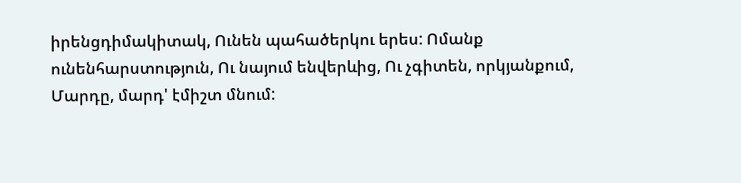իրենցդիմակիտակ, Ունեն պահածերկու երես: Ոմանք ունենհարստություն, Ու նայում ենվերևից, Ու չգիտեն, որկյանքում, Մարդը, մարդ' էմիշտ մնում: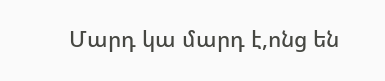Մարդ կա մարդ է,ոնց են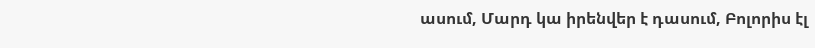ասում, Մարդ կա իրենվեր է դասում, Բոլորիս էլ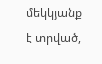մեկկյանք է տրված,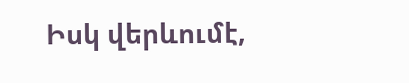Իսկ վերևումէ,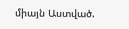միայն Աստված.